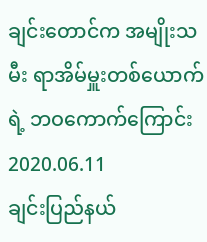ချင်းတောင်က အမျိုးသမီး ရာအိမ်မှူးတစ်ယောက်ရဲ့ ဘဝကောက်ကြောင်း
2020.06.11
ချင်းပြည်နယ်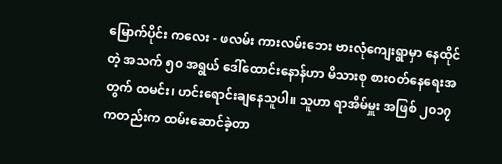မြောက်ပိုင်း ကလေး - ဖလမ်း ကားလမ်းဘေး ဗားလုံကျေးရွာမှာ နေထိုင်တဲ့ အသက် ၅၀ အရွယ် ဒေါ်ထောင်းနောန်ဟာ မိသားစု စားဝတ်နေရေးအတွက် ထမင်း၊ ဟင်းရောင်းချနေသူပါ။ သူဟာ ရာအိမ်မှူး အဖြစ် ၂၀၁၇ ကတည်းက ထမ်းဆောင်ခဲ့တာ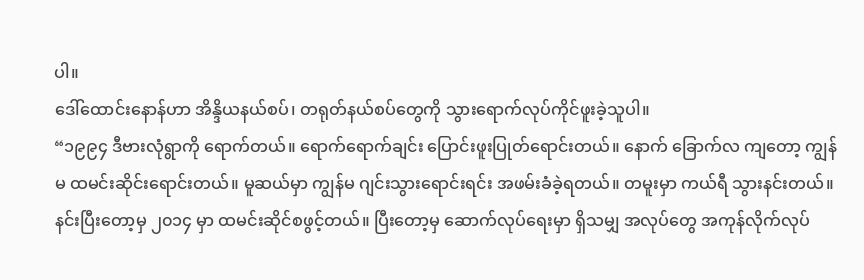ပါ။
ဒေါ်ထောင်းနောန်ဟာ အိန္ဒိယနယ်စပ်၊ တရုတ်နယ်စပ်တွေကို သွားရောက်လုပ်ကိုင်ဖူးခဲ့သူပါ။
“၁၉၉၄ ဒီဗားလုံရွာကို ရောက်တယ်။ ရောက်ရောက်ချင်း ပြောင်းဖူးပြုတ်ရောင်းတယ်။ နောက် ခြောက်လ ကျတော့ ကျွန်မ ထမင်းဆိုင်းရောင်းတယ်။ မူဆယ်မှာ ကျွန်မ ဂျင်းသွားရောင်းရင်း အဖမ်းခံခဲ့ရတယ်။ တမူးမှာ ကယ်ရီ သွားနင်းတယ်။ နင်းပြီးတော့မှ ၂၀၁၄ မှာ ထမင်းဆိုင်စဖွင့်တယ်။ ပြီးတော့မှ ဆောက်လုပ်ရေးမှာ ရှိသမျှ အလုပ်တွေ အကုန်လိုက်လုပ်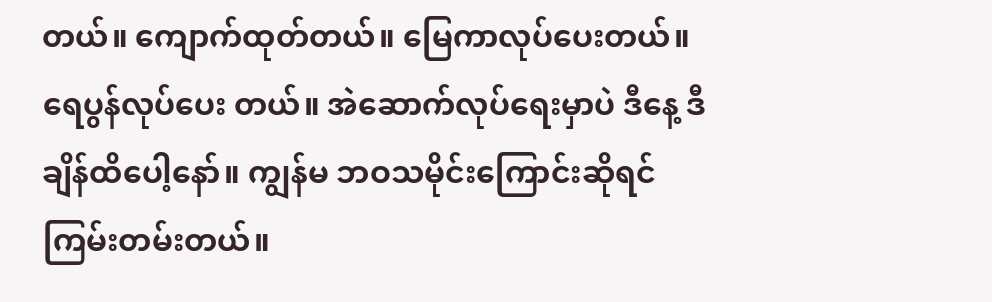တယ်။ ကျောက်ထုတ်တယ်။ မြေကာလုပ်ပေးတယ်။ ရေပွန်လုပ်ပေး တယ်။ အဲဆောက်လုပ်ရေးမှာပဲ ဒီနေ့ ဒီချိန်ထိပေါ့နော်။ ကျွန်မ ဘဝသမိုင်းကြောင်းဆိုရင် ကြမ်းတမ်းတယ်။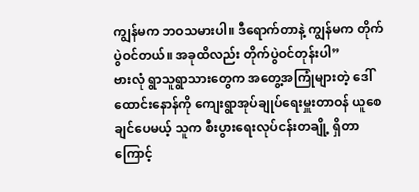ကျွန်မက ဘဝသမားပါ။ ဒီရောက်တာနဲ့ ကျွန်မက တိုက်ပွဲဝင်တယ်။ အခုထိလည်း တိုက်ပွဲဝင်တုန်းပါ”
ဗားလုံ ရွာသူရွာသားတွေက အတွေ့အကြုံများတဲ့ ဒေါ်ထောင်းနောန်ကို ကျေးရွာအုပ်ချုပ်ရေးမှူးတာဝန် ယူစေချင်ပေမယ့် သူက စီးပွားရေးလုပ်ငန်းတချို့ ရှိတာကြောင့်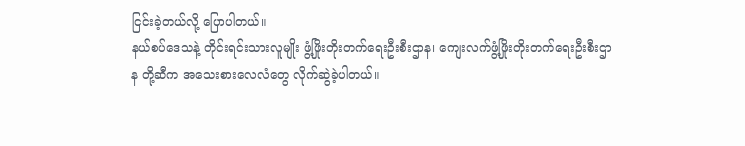ငြင်းခဲ့တယ်လို့ ပြောပါတယ်။
နယ်စပ်ဒေသနဲ့ တိုင်းရင်းသားလူမျိုး ဖွံ့ဖြိုးတိုးတက်ရေးဦးစီးဌာန၊ ကျေးလက်ဖွံ့ဖြိုးတိုးတက်ရေးဦးစီးဌာန တို့ဆီက အသေးစားလေလံတွေ လိုက်ဆွဲခဲ့ပါတယ်။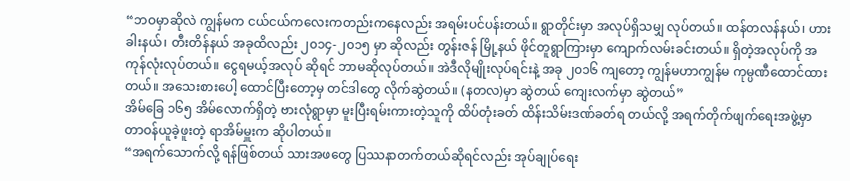“ဘဝမှာဆိုလဲ ကျွန်မက ငယ်ငယ်ကလေးကတည်းကနေလည်း အရမ်းပင်ပန်းတယ်။ ရွာတိုင်းမှာ အလုပ်ရှိသမျှ လုပ်တယ်။ ထန်တလန်နယ်၊ ဟားခါးနယ်၊ တီးတိန်နယ် အခုထိလည်း ၂၀၁၄-၂၀၁၅ မှာ ဆိုလည်း တွန်းဇန် မြို့နယ် ဖိုင်တူရွာကြားမှာ ကျောက်လမ်းခင်းတယ်။ ရှိတဲ့အလုပ်ကို အကုန်လုံးလုပ်တယ်။ ငွေရမယ့်အလုပ် ဆိုရင် ဘာမဆိုလုပ်တယ်။ အဲဒီလိုမျိုးလုပ်ရင်းနဲ့ အခု ၂၀၁၆ ကျတော့ ကျွန်မဟာကျွန်မ ကုမ္ပဏီထောင်ထားတယ်။ အသေးစားပေါ့ ထောင်ပြီးတော့မှ တင်ဒါတွေ လိုက်ဆွဲတယ်။ (နတလ)မှာ ဆွဲတယ် ကျေးလက်မှာ ဆွဲတယ်”
အိမ်ခြေ ၁၆၅ အိမ်လောက်ရှိတဲ့ ဗားလုံရွာမှာ မူးပြီးရမ်းကားတဲ့သူကို ထိပ်တုံးခတ် ထိန်းသိမ်းဒဏ်ခတ်ရ တယ်လို့ အရက်တိုက်ဖျက်ရေးအဖွဲ့မှာ တာဝန်ယူခဲ့ဖူးတဲ့ ရာအိမ်မှူးက ဆိုပါတယ်။
“အရက်သောက်လို့ ရန်ဖြစ်တယ် သားအဖတွေ ပြဿနာတက်တယ်ဆိုရင်လည်း အုပ်ချုပ်ရေး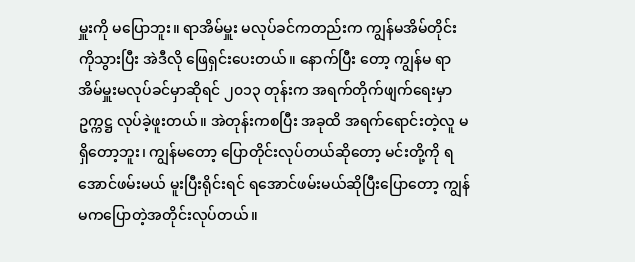မှူးကို မပြောဘူး။ ရာအိမ်မှူး မလုပ်ခင်ကတည်းက ကျွန်မအိမ်တိုင်းကိုသွားပြီး အဲဒီလို ဖြေရှင်းပေးတယ်။ နောက်ပြီး တော့ ကျွန်မ ရာအိမ်မှူးမလုပ်ခင်မှာဆိုရင် ၂၀၁၃ တုန်းက အရက်တိုက်ဖျက်ရေးမှာ ဥက္ကဋ္ဌ လုပ်ခဲ့ဖူးတယ်။ အဲတုန်းကစပြီး အခုထိ အရက်ရောင်းတဲ့လူ မရှိတော့ဘူး၊ ကျွန်မတော့ ပြောတိုင်းလုပ်တယ်ဆိုတော့ မင်းတို့ကို ရအောင်ဖမ်းမယ် မူးပြီးရိုင်းရင် ရအောင်ဖမ်းမယ်ဆိုပြီးပြောတော့ ကျွန်မကပြောတဲ့အတိုင်းလုပ်တယ်။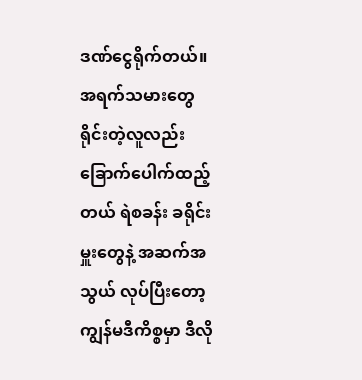ဒဏ်ငွေရိုက်တယ်။ အရက်သမားတွေ ရိုင်းတဲ့လူလည်း ခြောက်ပေါက်ထည့်တယ် ရဲစခန်း ခရိုင်းမှူးတွေနဲ့ အဆက်အသွယ် လုပ်ပြီးတော့ ကျွန်မဒီကိစ္စမှာ ဒီလို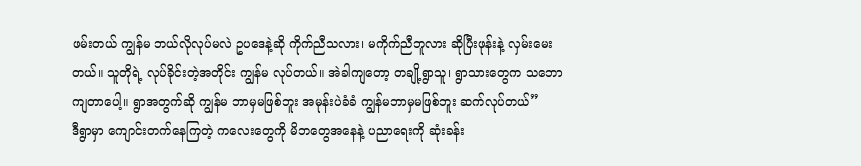ဖမ်းတယ် ကျွန်မ ဘယ်လိုလုပ်မလဲ ဥပဒေနဲ့ဆို ကိုက်ညီသလား၊ မကိုက်ညီဘူလား ဆိုပြီးဖုန်းနဲ့ လှမ်းမေးတယ်။ သူတိုရဲ့ လုပ်ခိုင်းတဲ့အတိုင်း ကျွန်မ လုပ်တယ်။ အဲခါကျတော့ တချို့ရွာသူ၊ ရွာသားတွေက သဘောကျတာပေါ့။ ရွာအတွက်ဆို ကျွန်မ ဘာမှမဖြစ်ဘူး အမုန်းပဲခံခံ ကျွန်မဘာမှမဖြစ်ဘူး ဆက်လုပ်တယ်”
ဒီရွာမှာ ကျောင်းတက်နေကြတဲ့ ကလေးတွေကို မိဘတွေအနေနဲ့ ပညာရေးကို ဆုံးခန်း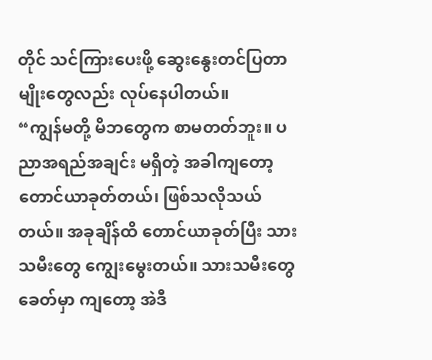တိုင် သင်ကြားပေးဖို့ ဆွေးနွေးတင်ပြတာမျိုးတွေလည်း လုပ်နေပါတယ်။
“ကျွန်မတို့ မိဘတွေက စာမတတ်ဘူး။ ပညာအရည်အချင်း မရှိတဲ့ အခါကျတော့ တောင်ယာခုတ်တယ်၊ ဖြစ်သလိုသယ်တယ်။ အခုချိန်ထိ တောင်ယာခုတ်ပြီး သားသမီးတွေ ကျွေးမွေးတယ်။ သားသမီးတွေခေတ်မှာ ကျတော့ အဲဒီ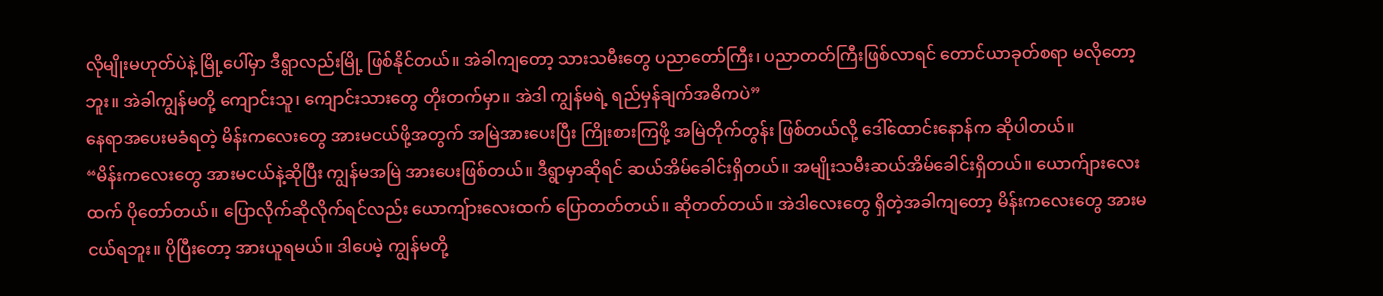လိုမျိုးမဟုတ်ပဲနဲ့ မြို့ပေါ်မှာ ဒီရွာလည်းမြို့ ဖြစ်နိုင်တယ်။ အဲခါကျတော့ သားသမီးတွေ ပညာတော်ကြီး၊ ပညာတတ်ကြီးဖြစ်လာရင် တောင်ယာခုတ်စရာ မလိုတော့ဘူး။ အဲခါကျွန်မတို့ ကျောင်းသူ၊ ကျောင်းသားတွေ တိုးတက်မှာ။ အဲဒါ ကျွန်မရဲ့ ရည်မှန်ချက်အဓိကပဲ”
နေရာအပေးမခံရတဲ့ မိန်းကလေးတွေ အားမငယ်ဖို့အတွက် အမြဲအားပေးပြီး ကြိုးစားကြဖို့ အမြဲတိုက်တွန်း ဖြစ်တယ်လို့ ဒေါ်ထောင်းနောန်က ဆိုပါတယ်။
“မိန်းကလေးတွေ အားမငယ်နဲ့ဆိုပြီး ကျွန်မအမြဲ အားပေးဖြစ်တယ်။ ဒီရွာမှာဆိုရင် ဆယ်အိမ်ခေါင်းရှိတယ်။ အမျိုးသမီးဆယ်အိမ်ခေါင်းရှိတယ်။ ယောက်ျားလေးထက် ပိုတော်တယ်။ ပြောလိုက်ဆိုလိုက်ရင်လည်း ယောကျ်ားလေးထက် ပြောတတ်တယ်။ ဆိုတတ်တယ်။ အဲဒါလေးတွေ ရှိတဲ့အခါကျတော့ မိန်းကလေးတွေ အားမငယ်ရဘူး။ ပိုပြီးတော့ အားယူရမယ်။ ဒါပေမဲ့ ကျွန်မတို့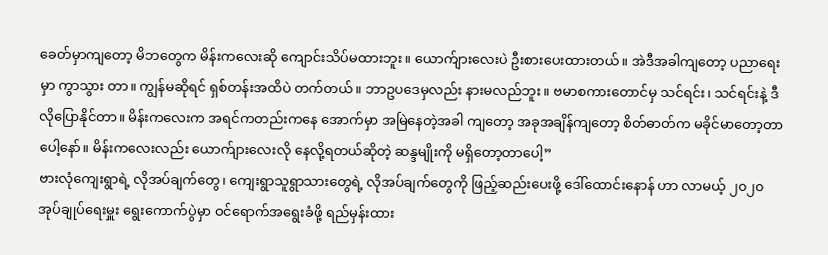ခေတ်မှာကျတော့ မိဘတွေက မိန်းကလေးဆို ကျောင်းသိပ်မထားဘူး။ ယောက်ျားလေးပဲ ဦးစားပေးထားတယ်။ အဲဒီအခါကျတော့ ပညာရေးမှာ ကွာသွား တာ။ ကျွန်မဆိုရင် ရှစ်တန်းအထိပဲ တက်တယ်။ ဘာဥပဒေမှလည်း နားမလည်ဘူး။ ဗမာစကားတောင်မှ သင်ရင်း၊ သင်ရင်းနဲ့ ဒီလိုပြောနိုင်တာ။ မိန်းကလေးက အရင်ကတည်းကနေ အောက်မှာ အမြဲနေတဲ့အခါ ကျတော့ အခုအချိန်ကျတော့ စိတ်ဓာတ်က မခိုင်မာတော့တာပေါ့နော်။ မိန်းကလေးလည်း ယောက်ျားလေးလို နေလို့ရတယ်ဆိုတဲ့ ဆန္ဒမျိုးကို မရှိတော့တာပေါ့”
ဗားလုံကျေးရွာရဲ့ လိုအပ်ချက်တွေ၊ ကျေးရွာသူရွာသားတွေရဲ့ လိုအပ်ချက်တွေကို ဖြည့်ဆည်းပေးဖို့ ဒေါ်ထောင်းနောန် ဟာ လာမယ့် ၂၀၂၀ အုပ်ချုပ်ရေးမှူး ရွေးကောက်ပွဲမှာ ဝင်ရောက်အရွေးခံဖို့ ရည်မှန်းထား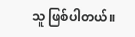သူ ဖြစ်ပါတယ်။